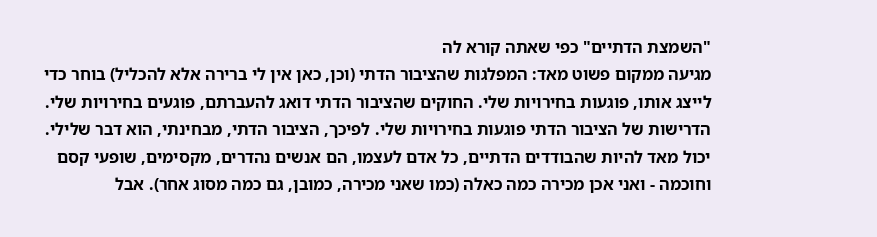"השמצת הדתיים" כפי שאתה קורא לה
מגיעה ממקום פשוט מאד: המפלגות שהציבור הדתי (וכן, כאן אין לי ברירה אלא להכליל) בוחר כדי לייצג אותו, פוגעות בחירויות שלי. החוקים שהציבור הדתי דואג להעברתם, פוגעים בחירויות שלי. הדרישות של הציבור הדתי פוגעות בחירויות שלי. לפיכך, הציבור הדתי, מבחינתי, הוא דבר שלילי. יכול מאד להיות שהבודדים הדתיים, כל אדם לעצמו, הם אנשים נהדרים, מקסימים, שופעי קסם וחוכמה - ואני אכן מכירה כמה כאלה (כמו שאני מכירה, כמובן, גם כמה מסוג אחר). אבל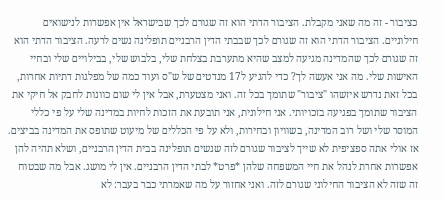כציבור - זה מה שאני מקבלת. הציבור הדתי הוא זה שגורם לכך שבישראל אין אפשרות לנישואים חילוניים. הציבור הדתי הוא זה שגורם לכך שבבתי הדין הרבניים תופלינה נשים לרעה. הציבור הדתי הוא זה שגורם לכך שהמדינה מגיעה למצב שהיא מתערבת בצלחת שלי, בלבוש שלי, בבילויים שלי ובחיי האישות שלי. מה אני אעשה לך? כדי להגיע ל17 מנדטים של ש"ס ועוד כמה של מפלגות דתיות אחרות, בכל זאת נדרש איזשהו "ציבור" שתומך בכל זה. ואני מצטערת, אבל אין לי שום כוונות לחבק אל חיקי את הציבור שתומך בפגיעה בזכויותי. אני חילונית, אני תובעת את הזכות לחיות במדינה שלי על פי כללי המוסר שלי ושל רוב המדינה, בשוויון ובחירות, ולא על פי הכללים של מיעוט שתופס את המדינה בביצים. אז אולי אתה ספציפית לא שייך לציבור שגורם לזה שנשים תופלינה בבית הדין הרבניים, ושלא תהיה להן אפשרות אחרת לנהל את חיי המשפחה שלהן *פרט* לבתי הדין הרבניים. אין לי מושג. אבל מה שבטוח זה שזה לא הציבור החילוני שגורם לזה. ואני אחזור על מה שאמרתי כבר בעבר: לא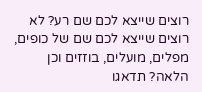רוצים שייצא לכם שם רע? לא רוצים שייצא לכם שם של כופים, מפלים, מועלים, בוזזים וכן הלאה? תדאגו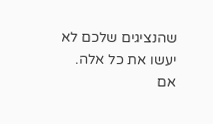שהנציגים שלכם לא יעשו את כל אלה. אם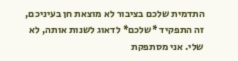התדמית שלכם בציבור לא מוצאת חן בעיניכם, זה התפקיד *שלכם* לדאוג לשנות אותה, לא שלי. אני מסתפקת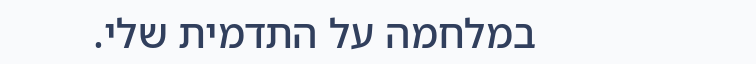במלחמה על התדמית שלי.